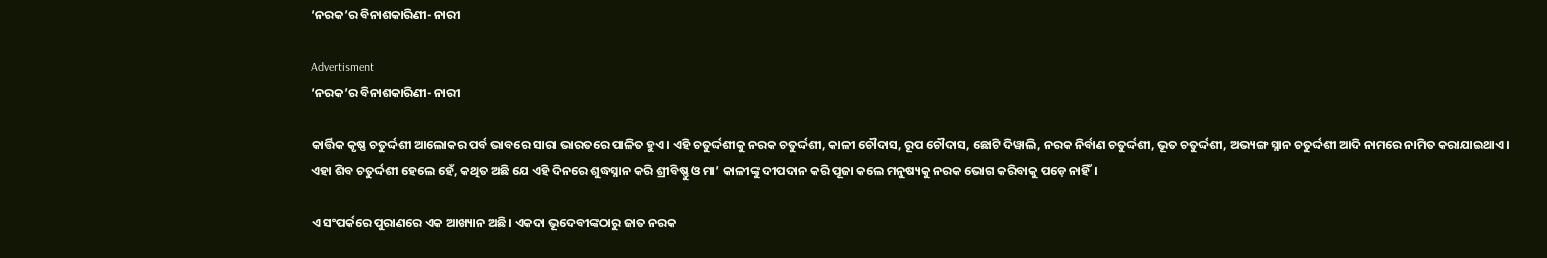‘ନରକ’ର ବିନାଶକାରିଣୀ- ନାରୀ

Advertisment
‘ନରକ’ର ବିନାଶକାରିଣୀ- ନାରୀ

କାର୍ତ୍ତିକ କୃଷ୍ଣ ଚତୁର୍ଦ୍ଦଶୀ ଆଲୋକର ପର୍ବ ଭାବରେ ସାରା ଭାରତରେ ପାଳିତ ହୁଏ। ଏହି ଚତୁର୍ଦ୍ଦଶୀକୁ ନରକ ଚତୁର୍ଦ୍ଦଶୀ, କାଳୀ ଚୌଦାସ, ରୂପ ଚୌଦାସ, ଛୋଟି ଦିୱାଲି, ନରକ ନିର୍ବାଣ ଚତୁର୍ଦ୍ଦଶୀ, ଭୂତ ଚତୁର୍ଦ୍ଦଶୀ, ଅଭ୍ୟଙ୍ଗ ସ୍ନାନ ଚତୁର୍ଦ୍ଦଶୀ ଆଦି ନାମରେ ନାମିତ କରାଯାଇଥାଏ। ଏହା ଶିବ ଚତୁର୍ଦ୍ଦଶୀ ହେଲେ ହେଁ, କଥିତ ଅଛି ଯେ ଏହି ଦିନରେ ଶୁଦ୍ଧସ୍ନାନ କରି ଶ୍ରୀବିଷ୍ଣୁ ଓ ମା’ କାଳୀଙ୍କୁ ଦୀପଦାନ କରି ପୂଜା କଲେ ମନୁଷ୍ୟକୁ ନରକ ଭୋଗ କରିବାକୁ ପଡ଼େ ନାହିଁ।

ଏ ସଂପର୍କରେ ପୁରାଣରେ ଏକ ଆଖ୍ୟାନ ଅଛି। ଏକଦା ଭୂଦେବୀଙ୍କଠାରୁ ଜାତ ନରକ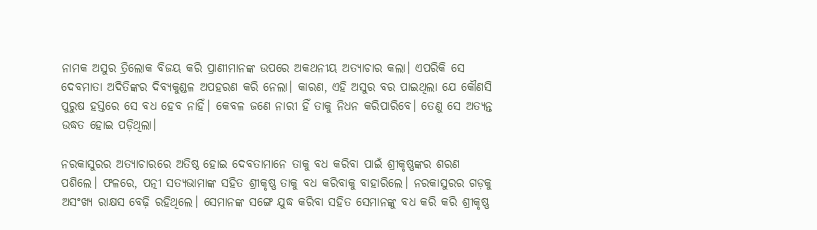ନାମକ ଅସୁର ତ୍ରିଲୋକ ବିଜୟ କରି ପ୍ରାଣୀମାନଙ୍କ ଉପରେ ଅକଥନୀୟ ଅତ୍ୟାଚାର କଲା। ଏପରିକି ସେ ଦେବମାତା ଅଦିତିଙ୍କର ଦିବ୍ୟକୁଣ୍ଡଳ ଅପହରଣ କରି ନେଲା। କାରଣ, ଏହି ଅସୁର ବର ପାଇଥିଲା ଯେ କୌଣସି ପୁରୁଷ ହସ୍ତରେ ସେ ବଧ ହେବ ନାହିଁ। କେବଳ ଜଣେ ନାରୀ ହିଁ ତାକୁ ନିଧନ କରିପାରିବେ। ତେଣୁ ସେ ଅତ୍ୟନ୍ତ ଉଦ୍ଧତ ହୋଇ ପଡ଼ିଥିଲା।

ନରକାସୁରର ଅତ୍ୟାଚାରରେ ଅତିଷ୍ଠ ହୋଇ ଦେବତାମାନେ ତାକୁ ବଧ କରିବା ପାଇଁ ଶ୍ରୀକୃଷ୍ଣଙ୍କର ଶରଣ ପଶିଲେ। ଫଳରେ, ପତ୍ନୀ ସତ୍ୟଭାମାଙ୍କ ସହିତ ଶ୍ରୀକୃଷ୍ଣ ତାକୁ ବଧ କରିବାକୁ ବାହାରିଲେ। ନରକାସୁରର ଗଡ଼କୁ ଅସଂଖ୍ୟ ରାକ୍ଷସ ବେଢ଼ି ରହିଥିଲେ। ସେମାନଙ୍କ ସଙ୍ଗେ ଯୁଦ୍ଧ କରିବା ସହିତ ସେମାନଙ୍କୁ ବଧ କରି କରି ଶ୍ରୀକୃଷ୍ଣ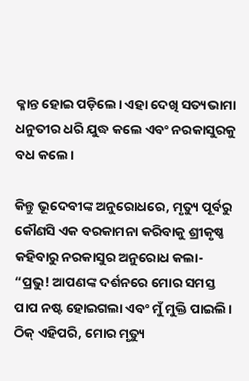କ୍ଳାନ୍ତ ହୋଇ ପଡ଼ିଲେ। ଏହା ଦେଖି ସତ୍ୟଭାମା ଧନୁତୀର ଧରି ଯୁଦ୍ଧ କଲେ ଏବଂ ନରକାସୁରକୁ ବଧ କଲେ।

କିନ୍ତୁ ଭୂଦେବୀଙ୍କ ଅନୁରୋଧରେ, ମୃତ୍ୟୁ ପୂର୍ବରୁ କୌଣସି ଏକ ବରକାମନା କରିବାକୁ ଶ୍ରୀକୃଷ୍ଣ କହିବାରୁ ନରକାସୁର ଅନୁରୋଧ କଲା- “ପ୍ରଭୁ! ଆପଣଙ୍କ ଦର୍ଶନରେ ମୋର ସମସ୍ତ ପାପ ନଷ୍ଟ ହୋଇଗଲା ଏବଂ ମୁଁ ମୁକ୍ତି ପାଇଲି। ଠିକ୍ ଏହିପରି, ମୋର ମୃତ୍ୟୁ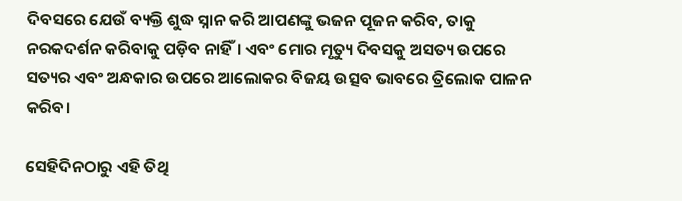ଦିବସରେ ଯେଉଁ ବ୍ୟକ୍ତି ଶୁଦ୍ଧ ସ୍ନାନ କରି ଆପଣଙ୍କୁ ଭଜନ ପୂଜନ କରିବ, ତାକୁ ନରକଦର୍ଶନ କରିବାକୁ ପଡ଼ିବ ନାହିଁ। ଏବଂ ମୋର ମୃତ୍ୟୁ ଦିବସକୁ ଅସତ୍ୟ ଉପରେ ସତ୍ୟର ଏବଂ ଅନ୍ଧକାର ଉପରେ ଆଲୋକର ବିଜୟ ଉତ୍ସବ ଭାବରେ ତ୍ରିଲୋକ ପାଳନ କରିବ।

ସେହିଦିନଠାରୁ ଏହି ତିଥି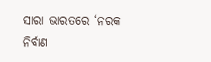ସାରା ଭାରତରେ ‘ନରକ ନିର୍ବାଣ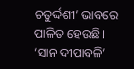ଚତୁର୍ଦ୍ଦଶୀ’ ଭାବରେ ପାଳିତ ହେଉଛି। ‘ସାନ ଦୀପାବଳି’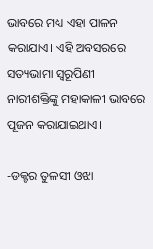ଭାବରେ ମଧ୍ୟ ଏହା ପାଳନ କରାଯାଏ। ଏହି ଅବସରରେ ସତ୍ୟଭାମା ସ୍ୱରୂପିଣୀ ନାରୀଶକ୍ତିଙ୍କୁ ମହାକାଳୀ ଭାବରେ ପୂଜନ କରାଯାଇଥାଏ।

-ଡକ୍ଟର ତୁଳସୀ ଓଝା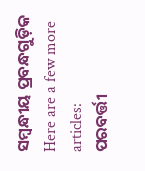ସମ୍ବନ୍ଧୀୟ ପ୍ରବନ୍ଧଗୁଡ଼ିକ
Here are a few more articles:
ପରବର୍ତ୍ତୀ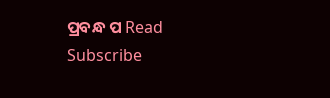ପ୍ରବନ୍ଧ ପ Read
Subscribe